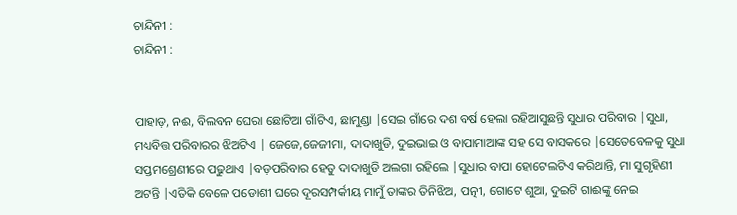ଚାନ୍ଦିନୀ :
ଚାନ୍ଦିନୀ :


ପାହାଡ଼, ନଈ, ବିଲବନ ଘେରା ଛୋଟିଆ ଗାଁଟିଏ, ଛାମୁଣ୍ଡା |ସେଇ ଗାଁରେ ଦଶ ବର୍ଷ ହେଲା ରହିଆସୁଛନ୍ତି ସୁଧାର ପରିବାର |ସୁଧା, ମଧ୍ୟବିତ୍ତ ପରିବାରର ଝିଅଟିଏ | ଜେଜେ,ଜେଜୀମା, ଦାଦାଖୁଡି, ଦୁଇଭାଇ ଓ ବାପାମାଆଙ୍କ ସହ ସେ ବାସକରେ |ସେତେବେଳକୁ ସୁଧା ସପ୍ତମଶ୍ରେଣୀରେ ପଢୁଥାଏ |ବଡ଼ପରିବାର ହେତୁ ଦାଦାଖୁଡି ଅଲଗା ରହିଲେ |ସୁଧାର ବାପା ହୋଟେଲଟିଏ କରିଥାନ୍ତି, ମା ସୁଗୃହିଣୀ ଅଟନ୍ତି |ଏତିକି ବେଳେ ପଡୋଶୀ ଘରେ ଦୂରସମ୍ପର୍କୀୟ ମାମୁଁ ତାଙ୍କର ତିନିଝିଅ, ପତ୍ନୀ, ଗୋଟେ ଶୁଆ, ଦୁଇଟି ଗାଈଙ୍କୁ ନେଇ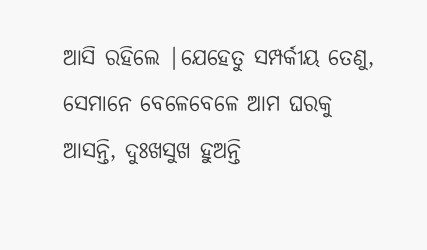ଆସି ରହିଲେ |ଯେହେତୁ ସମ୍ପର୍କୀୟ ତେଣୁ, ସେମାନେ ବେଳେବେଳେ ଆମ ଘରକୁ ଆସନ୍ତି, ଦୁଃଖସୁଖ ହୁଅନ୍ତି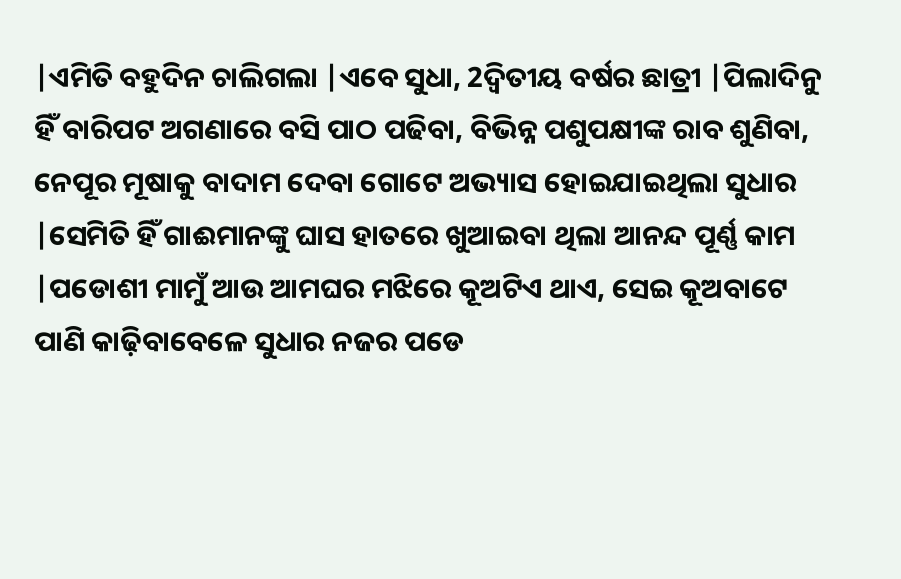|ଏମିତି ବହୁଦିନ ଚାଲିଗଲା |ଏବେ ସୁଧା, 2ଦ୍ଵିତୀୟ ବର୍ଷର ଛାତ୍ରୀ |ପିଲାଦିନୁ ହିଁ ବାରିପଟ ଅଗଣାରେ ବସି ପାଠ ପଢିବା, ବିଭିନ୍ନ ପଶୁପକ୍ଷୀଙ୍କ ରାବ ଶୁଣିବା, ନେପୂର ମୂଷାକୁ ବାଦାମ ଦେବା ଗୋଟେ ଅଭ୍ୟାସ ହୋଇଯାଇଥିଲା ସୁଧାର |ସେମିତି ହିଁ ଗାଈମାନଙ୍କୁ ଘାସ ହାତରେ ଖୁଆଇବା ଥିଲା ଆନନ୍ଦ ପୂର୍ଣ୍ଣ କାମ |ପଡୋଶୀ ମାମୁଁ ଆଉ ଆମଘର ମଝିରେ କୂଅଟିଏ ଥାଏ, ସେଇ କୂଅବାଟେ ପାଣି କାଢ଼ିବାବେଳେ ସୁଧାର ନଜର ପଡେ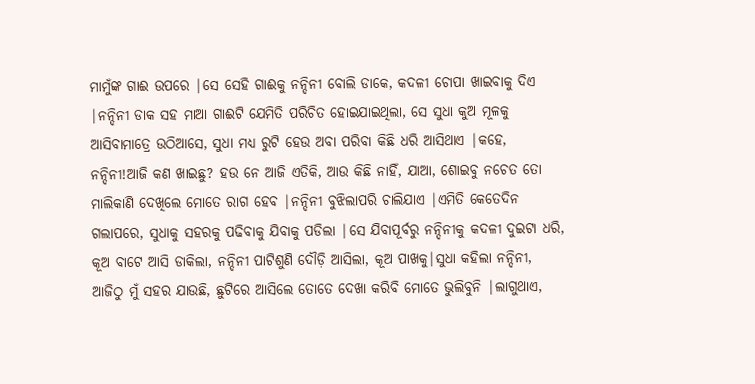ମାମୁଁଙ୍କ ଗାଈ ଉପରେ |ସେ ସେହି ଗାଈକୁ ନନ୍ଦିନୀ ବୋଲି ଡାକେ, କଦଳୀ ଚୋପା ଖାଇବାକୁ ଦିଏ |ନନ୍ଦିନୀ ଡାକ ସହ ମାଆ ଗାଈଟି ଯେମିତି ପରିଚିତ ହୋଇଯାଇଥିଲା, ସେ ସୁଧା କୁଅ ମୂଳକୁ ଆସିବାମାତ୍ରେ ଉଠିଆସେ, ସୁଧା ମଧ୍ୟ ରୁଟି ହେଉ ଅବା ପରିବା କିଛି ଧରି ଆସିଥାଏ |କହେ, ନନ୍ଦିନୀ!ଆଜି କଣ ଖାଇଛୁ? ହଉ ନେ ଆଜି ଏତିକି, ଆଉ କିଛି ନାହିଁ, ଯାଆ, ଶୋଇବୁ ନଚେତ ତୋ ମାଲିକାଣି ଦେଖିଲେ ମୋତେ ରାଗ ହେବ |ନନ୍ଦିନୀ ବୁଝିଲାପରି ଚାଲିଯାଏ |ଏମିତି କେତେଦିନ ଗଲାପରେ, ସୁଧାକୁ ସହରକୁ ପଢିବାକୁ ଯିବାକୁ ପଡିଲା |ସେ ଯିବାପୂର୍ବରୁ ନନ୍ଦିନୀକୁ କଦଳୀ ଦୁଇଟା ଧରି, କୂଅ ବାଟେ ଆସି ଡାକିଲା, ନନ୍ଦିନୀ ପାଟିଶୁଣି ଦୌଡ଼ି ଆସିଲା, କୂଅ ପାଖକୁ|ସୁଧା କହିଲା ନନ୍ଦିନୀ, ଆଜିଠୁ ମୁଁ ସହର ଯାଉଛି, ଛୁଟିରେ ଆସିଲେ ତୋତେ ଦେଖା କରିବି ମୋତେ ଭୁଲିବୁନି |ଲାଗୁଥାଏ,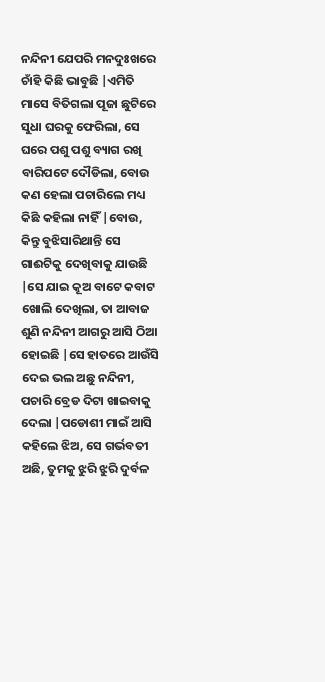ନନ୍ଦିନୀ ଯେପରି ମନଦୁଃଖରେ ଚାଁହି କିଛି ଭାବୁଛି |ଏମିତି ମାସେ ବିତିଗଲା ପୂଜା ଛୁଟିରେ ସୁଧା ଘରକୁ ଫେରିଲା, ସେ ଘରେ ପଶୁ ପଶୁ ବ୍ୟାଗ ରଖି ବାରିପଟେ ଦୌଡିଲା, ବୋଉ କଣ ହେଲା ପଚାରିଲେ ମଧ୍ୟ କିଛି କହିଲା ନାହିଁ |ବୋଉ, କିନ୍ତୁ ବୁଝିସାରିଥାନ୍ତି ସେ ଗାଈଟିକୁ ଦେଖିବାକୁ ଯାଉଛି |ସେ ଯାଇ କୂଅ ବାଟେ କବାଟ ଖୋଲି ଦେଖିଲା, ତା ଆବାଜ ଶୁଣି ନନ୍ଦିନୀ ଆଗରୁ ଆସି ଠିଆ ହୋଇଛି |ସେ ହାତରେ ଆଉଁସି ଦେଇ ଭଲ ଅଛୁ ନନ୍ଦିନୀ, ପଚାରି ବ୍ରେଡ ଦିଟା ଖାଇବାକୁ ଦେଲା |ପଡୋଶୀ ମାଇଁ ଆସି କହିଲେ ଝିଅ, ସେ ଗର୍ଭବତୀ ଅଛି, ତୁମକୁ ଝୁରି ଝୁରି ଦୁର୍ବଳ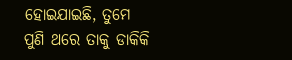ହୋଇଯାଇଛି, ତୁମେ ପୁଣି ଥରେ ତାକୁ ଡାକିକି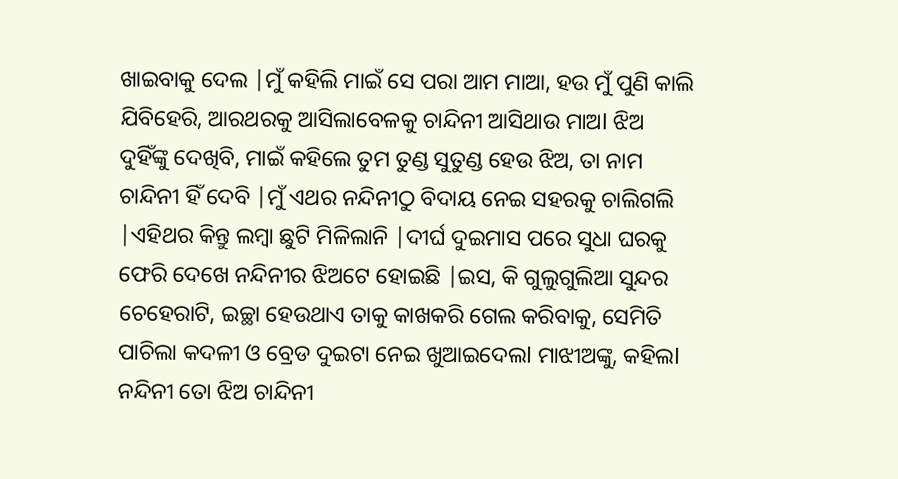ଖାଇବାକୁ ଦେଲ |ମୁଁ କହିଲି ମାଇଁ ସେ ପରା ଆମ ମାଆ, ହଉ ମୁଁ ପୁଣି କାଲି ଯିବିହେରି, ଆରଥରକୁ ଆସିଲାବେଳକୁ ଚାନ୍ଦିନୀ ଆସିଥାଉ ମାଅl ଝିଅ ଦୁହିଁଙ୍କୁ ଦେଖିବି, ମାଇଁ କହିଲେ ତୁମ ତୁଣ୍ଡ ସୁତୁଣ୍ଡ ହେଉ ଝିଅ, ତା ନାମ ଚାନ୍ଦିନୀ ହିଁ ଦେବି |ମୁଁ ଏଥର ନନ୍ଦିନୀଠୁ ବିଦାୟ ନେଇ ସହରକୁ ଚାଲିଗଲି |ଏହିଥର କିନ୍ତୁ ଲମ୍ବା ଛୁଟି ମିଳିଲାନି |ଦୀର୍ଘ ଦୁଇମାସ ପରେ ସୁଧା ଘରକୁ ଫେରି ଦେଖେ ନନ୍ଦିନୀର ଝିଅଟେ ହୋଇଛି |ଇସ, କି ଗୁଲୁଗୁଲିଆ ସୁନ୍ଦର ଚେହେରାଟି, ଇଚ୍ଛା ହେଉଥାଏ ତାକୁ କାଖକରି ଗେଲ କରିବାକୁ, ସେମିତି ପାଚିଲା କଦଳୀ ଓ ବ୍ରେଡ ଦୁଇଟା ନେଇ ଖୁଆଇଦେଲl ମାଝୀଅଙ୍କୁ, କହିଲl ନନ୍ଦିନୀ ତୋ ଝିଅ ଚାନ୍ଦିନୀ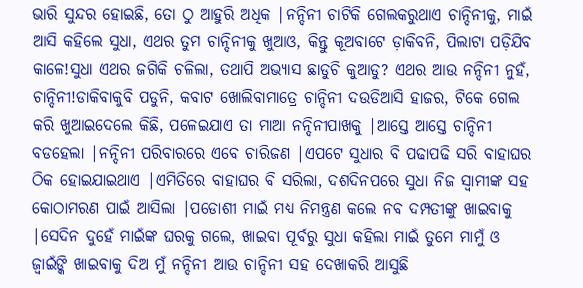ଭାରି ସୁନ୍ଦର ହୋଇଛି, ତୋ ଠୁ ଆହୁରି ଅଧିକ |ନନ୍ଦିନୀ ଚାଟିକି ଗେଲକରୁଥାଏ ଚାନ୍ଦିନୀକୁ, ମାଇଁ ଆସି କହିଲେ ସୁଧା, ଏଥର ତୁମ ଚାନ୍ଦିନୀକୁ ଖୁଆଓ, କିନ୍ତୁ କୂଅବାଟେ ଡ଼ାକିବନି, ପିଲାଟା ପଡ଼ିଯିବ କାଳେ!ସୁଧା ଏଥର ଜଗିକି ଚଳିଲା, ତଥାପି ଅଭ୍ୟାସ ଛାଡୁଚି କୁଆଡୁ? ଏଥର ଆଉ ନନ୍ଦିନୀ ନୁହଁ, ଚାନ୍ଦିନୀ!ଡାକିବାକୁବି ପଡୁନି, କବାଟ ଖୋଲିବାମାତ୍ରେ ଚାନ୍ଦିନୀ ଦଉଡିଆସି ହାଜର, ଟିକେ ଗେଲ କରି ଖୁଆଇଦେଲେ କିଛି, ପଳେଇଯାଏ ତା ମାଆ ନନ୍ଦିନୀପାଖକୁ |ଆସ୍ତେ ଆସ୍ତେ ଚାନ୍ଦିନୀ ବଡହେଲା |ନନ୍ଦିନୀ ପରିବାରରେ ଏବେ ଚାରିଜଣ |ଏପଟେ ସୁଧାର ବି ପଢାପଢି ସରି ବାହାଘର ଠିକ ହୋଇଯାଇଥାଏ |ଏମିତିରେ ବାହାଘର ବି ସରିଲା, ଦଶଦିନପରେ ସୁଧା ନିଜ ସ୍ୱାମୀଙ୍କ ସହ କୋଠାମରଣ ପାଇଁ ଆସିଲା |ପଡୋଶୀ ମାଇଁ ମଧ୍ୟ ନିମନ୍ତ୍ରଣ କଲେ ନବ ଦମ୍ପତୀଙ୍କୁ ଖାଇବାକୁ |ସେଦିନ ଦୁହେଁ ମାଇଁଙ୍କ ଘରକୁ ଗଲେ, ଖାଇବା ପୂର୍ବରୁ ସୁଧା କହିଲା ମାଇଁ ତୁମେ ମାମୁଁ ଓ ଜ୍ୱାଇଁଙ୍କି ଖାଇବାକୁ ଦିଅ ମୁଁ ନନ୍ଦିନୀ ଆଉ ଚାନ୍ଦିନୀ ସହ ଦେଖାକରି ଆସୁଛି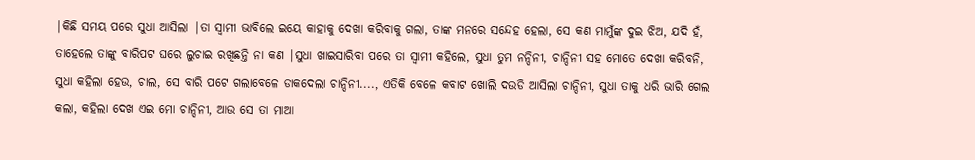|କିଛି ସମୟ ପରେ ସୁଧା ଆସିଲା |ତା ସ୍ୱାମୀ ଭାବିଲେ ଇୟେ କାହାକୁ ଦେଖା କରିବାକୁ ଗଲା, ତାଙ୍କ ମନରେ ସନ୍ଦେହ ହେଲା, ସେ କଣ ମାମୁଁଙ୍କ ଦୁଇ ଝିଅ, ଯଦି ହଁ, ତାହେଲେ ତାଙ୍କୁ ବାରିପଟ ଘରେ ଲୁଚାଇ ରଖିଛନ୍ତି ନା କଣ |ସୁଧା ଖାଇସାରିବା ପରେ ତା ସ୍ୱାମୀ କହିଲେ, ସୁଧା ତୁମ ନନ୍ଦିନୀ, ଚାନ୍ଦିନୀ ସହ ମୋତେ ଦେଖା କରିବନି, ସୁଧା କହିଲା ହେଉ, ଚାଲ, ସେ ବାରି ପଟେ ଗଲାବେଳେ ଡାକଦେଲା ଚାନ୍ଦିନୀ...., ଏତିକି ବେଳେ କବାଟ ଖୋଲି ଦଉଡି ଆସିଲା ଚାନ୍ଦିନୀ, ସୁଧା ତାକୁ ଧରି ଭାରି ଗେଲ କଲା, କହିଲା ଦେଖ ଏଇ ମୋ ଚାନ୍ଦିନୀ, ଆଉ ସେ ତା ମାଆ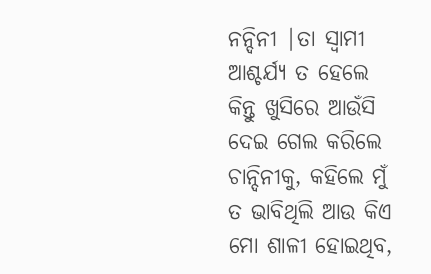ନନ୍ଦିନୀ |ତା ସ୍ୱାମୀ ଆଶ୍ଚର୍ଯ୍ୟ ତ ହେଲେ କିନ୍ତୁ ଖୁସିରେ ଆଉଁସି ଦେଇ ଗେଲ କରିଲେ ଚାନ୍ଦିନୀକୁ, କହିଲେ ମୁଁ ତ ଭାବିଥିଲି ଆଉ କିଏ ମୋ ଶାଳୀ ହୋଇଥିବ,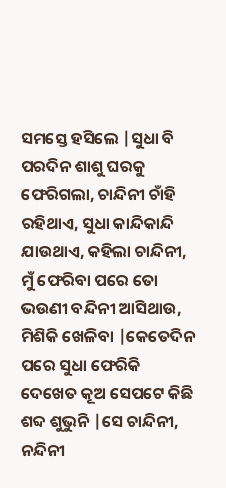ସମସ୍ତେ ହସିଲେ |ସୁଧା ବି ପରଦିନ ଶାଶୁ ଘରକୁ ଫେରିଗଲା, ଚାନ୍ଦିନୀ ଚାଁହି ରହିଥାଏ, ସୁଧା କାନ୍ଦିକାନ୍ଦି ଯାଉଥାଏ, କହିଲା ଚାନ୍ଦିନୀ, ମୁଁ ଫେରିବା ପରେ ତୋ ଭଉଣୀ ବନ୍ଦିନୀ ଆସିଥାଉ, ମିଶିକି ଖେଳିବା |କେତେଦିନ ପରେ ସୁଧା ଫେରିକି ଦେଖେତ କୂଅ ସେପଟେ କିଛି ଶବ୍ଦ ଶୁଭୁନି |ସେ ଚାନ୍ଦିନୀ, ନନ୍ଦିନୀ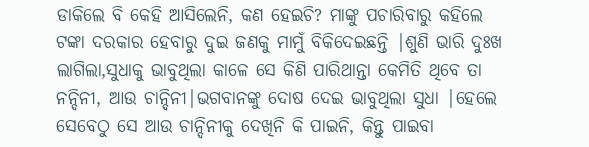ଡାକିଲେ ବି କେହି ଆସିଲେନି, କଣ ହେଇଚି? ମାଙ୍କୁ ପଚାରିବାରୁ କହିଲେ ଟଙ୍କା ଦରକାର ହେବାରୁ ଦୁଇ ଜଣକୁ ମାମୁଁ ବିକିଦେଇଛନ୍ତି |ଶୁଣି ଭାରି ଦୁଃଖ ଲାଗିଲା,ସୁଧାକୁ ଭାବୁଥିଲା କାଳେ ସେ କିଣି ପାରିଥାନ୍ତା କେମିତି ଥିବେ ତା ନନ୍ଦିନୀ, ଆଉ ଚାନ୍ଦିନୀ|ଭଗବାନଙ୍କୁ ଦୋଷ ଦେଇ ଭାବୁଥିଲା ସୁଧା |ହେଲେ ସେବେଠୁ ସେ ଆଉ ଚାନ୍ଦିନୀକୁ ଦେଖିନି କି ପାଇନି, କିନ୍ତୁ ପାଇବା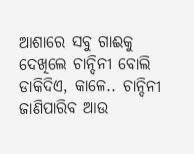ଆଶାରେ ସବୁ ଗାଈକୁ ଦେଖିଲେ ଚାନ୍ଦିନୀ ବୋଲି ଡାକିଦିଏ, କାଳେ.. ଚାନ୍ଦିନୀ ଜାଣିପାରିବ ଆଉ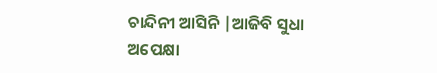ଚାନ୍ଦିନୀ ଆସିନି |ଆଜିବି ସୁଧା ଅପେକ୍ଷା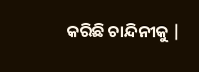କରିଛି ଚାନ୍ଦିନୀକୁ |